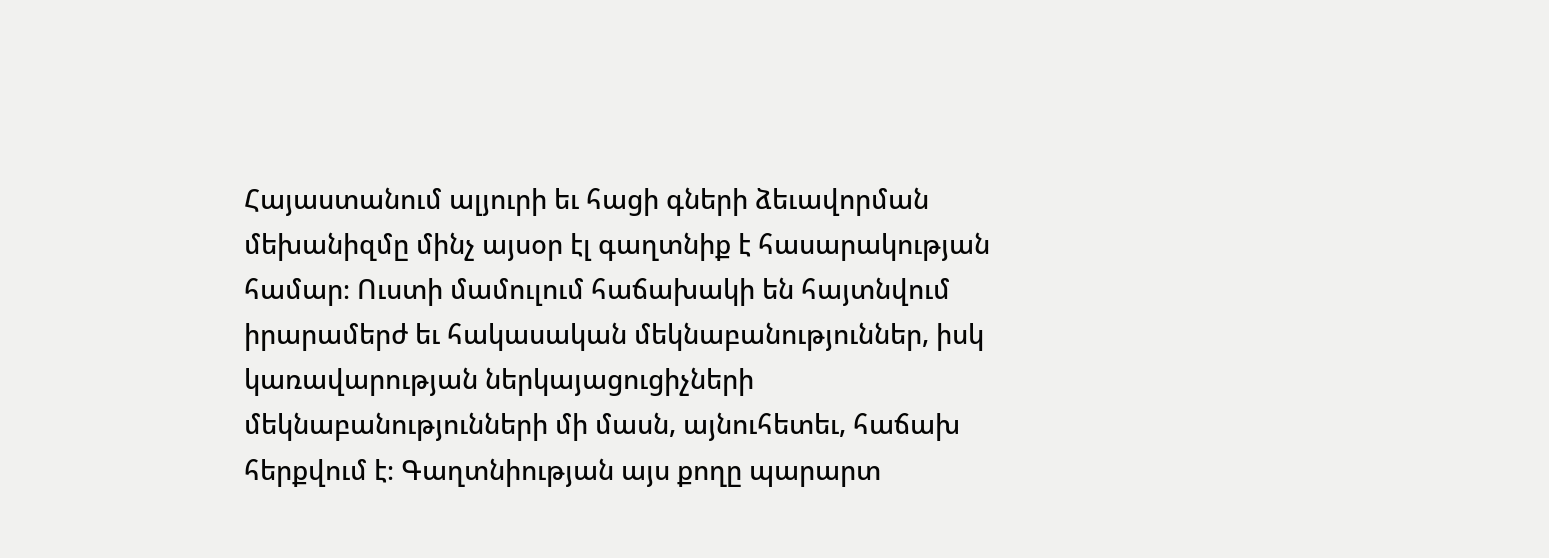Հայաստանում ալյուրի եւ հացի գների ձեւավորման մեխանիզմը մինչ այսօր էլ գաղտնիք է հասարակության համար։ Ուստի մամուլում հաճախակի են հայտնվում իրարամերժ եւ հակասական մեկնաբանություններ, իսկ կառավարության ներկայացուցիչների մեկնաբանությունների մի մասն, այնուհետեւ, հաճախ հերքվում է։ Գաղտնիության այս քողը պարարտ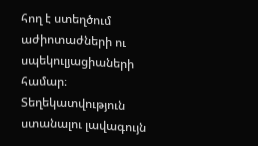հող է ստեղծում աժիոտաժների ու սպեկուլյացիաների համար։
Տեղեկատվություն ստանալու լավագույն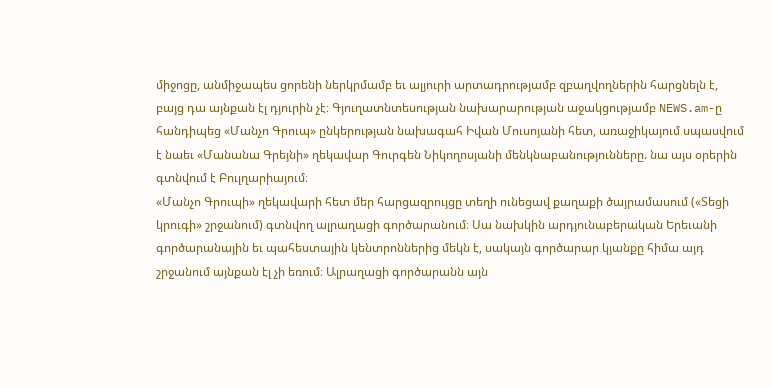միջոցը, անմիջապես ցորենի ներկրմամբ եւ ալյուրի արտադրությամբ զբաղվողներին հարցնելն է, բայց դա այնքան էլ դյուրին չէ։ Գյուղատնտեսության նախարարության աջակցությամբ NEWS.am-ը հանդիպեց «Մանչո Գրուպ» ընկերության նախագահ Իվան Մուսոյանի հետ, առաջիկայում սպասվում է նաեւ «Մանանա Գրեյնի» ղեկավար Գուրգեն Նիկողոսյանի մենկնաբանությունները. նա այս օրերին գտնվում է Բուլղարիայում։
«Մանչո Գրուպի» ղեկավարի հետ մեր հարցազրույցը տեղի ունեցավ քաղաքի ծայրամասում («Տեցի կրուգի» շրջանում) գտնվող ալրաղացի գործարանում։ Սա նախկին արդյունաբերական Երեւանի գործարանային եւ պահեստային կենտրոններից մեկն է, սակայն գործարար կյանքը հիմա այդ շրջանում այնքան էլ չի եռում։ Ալրաղացի գործարանն այն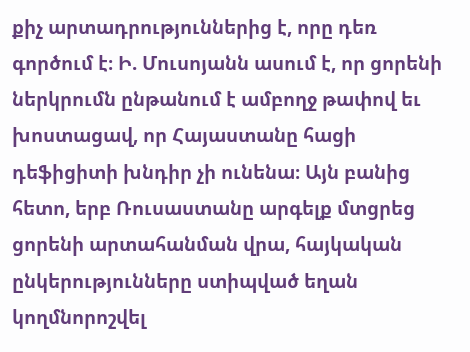քիչ արտադրություններից է, որը դեռ գործում է։ Ի. Մուսոյանն ասում է, որ ցորենի ներկրումն ընթանում է ամբողջ թափով եւ խոստացավ, որ Հայաստանը հացի դեֆիցիտի խնդիր չի ունենա։ Այն բանից հետո, երբ Ռուսաստանը արգելք մտցրեց ցորենի արտահանման վրա, հայկական ընկերությունները ստիպված եղան կողմնորոշվել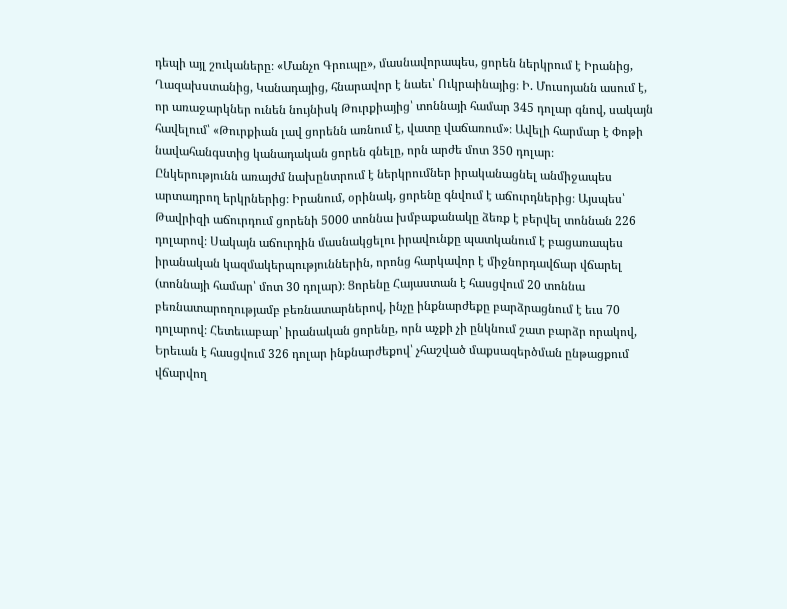դեպի այլ շուկաները։ «Մանչո Գրուպը», մասնավորապես, ցորեն ներկրում է Իրանից, Ղազախստանից, Կանադայից, հնարավոր է նաեւ՝ Ուկրաինայից։ Ի. Մուսոյանն ասում է, որ առաջարկներ ունեն նույնիսկ Թուրքիայից՝ տոննայի համար 345 դոլար գնով, սակայն հավելում՝ «Թուրքիան լավ ցորենն առնում է, վատը վաճառում»։ Ավելի հարմար է Փոթի նավահանգստից կանադական ցորեն գնելը, որն արժե մոտ 350 դոլար։
Ընկերությունն առայժմ նախընտրում է ներկրումներ իրականացնել անմիջապես արտադրող երկրներից։ Իրանում, օրինակ, ցորենը գնվում է աճուրդներից։ Այսպես՝ Թավրիզի աճուրդում ցորենի 5000 տոննա խմբաքանակը ձեռք է բերվել տոննան 226 դոլարով։ Սակայն աճուրդին մասնակցելու իրավունքը պատկանում է բացառապես իրանական կազմակերպություններին, որոնց հարկավոր է միջնորդավճար վճարել (տոննայի համար՝ մոտ 30 դոլար)։ Ցորենը Հայաստան է հասցվում 20 տոննա բեռնատարողությամբ բեռնատարներով, ինչը ինքնարժեքը բարձրացնում է եւս 70 դոլարով։ Հետեւաբար՝ իրանական ցորենը, որն աչքի չի ընկնում շատ բարձր որակով, Երեւան է հասցվում 326 դոլար ինքնարժեքով՝ չհաշված մաքսազերծման ընթացքում վճարվող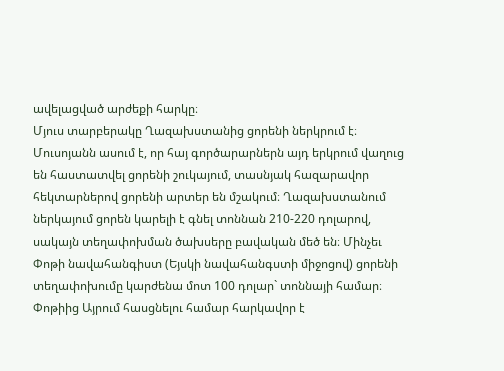ավելացված արժեքի հարկը։
Մյուս տարբերակը Ղազախստանից ցորենի ներկրում է։ Մուսոյանն ասում է, որ հայ գործարարներն այդ երկրում վաղուց են հաստատվել ցորենի շուկայում, տասնյակ հազարավոր հեկտարներով ցորենի արտեր են մշակում։ Ղազախստանում ներկայում ցորեն կարելի է գնել տոննան 210-220 դոլարով, սակայն տեղափոխման ծախսերը բավական մեծ են։ Մինչեւ Փոթի նավահանգիստ (Եյսկի նավահանգստի միջոցով) ցորենի տեղափոխումը կարժենա մոտ 100 դոլար` տոննայի համար։ Փոթիից Այրում հասցնելու համար հարկավոր է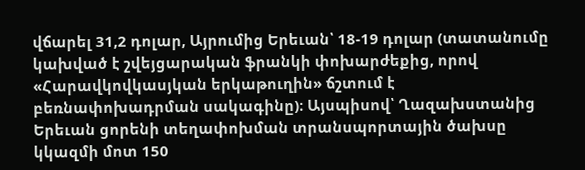վճարել 31,2 դոլար, Այրումից Երեւան՝ 18-19 դոլար (տատանումը կախված է շվեյցարական ֆրանկի փոխարժեքից, որով «Հարավկովկասյկան երկաթուղին» ճշտում է բեռնափոխադրման սակագինը)։ Այսպիսով՝ Ղազախստանից Երեւան ցորենի տեղափոխման տրանսպորտային ծախսը կկազմի մոտ 150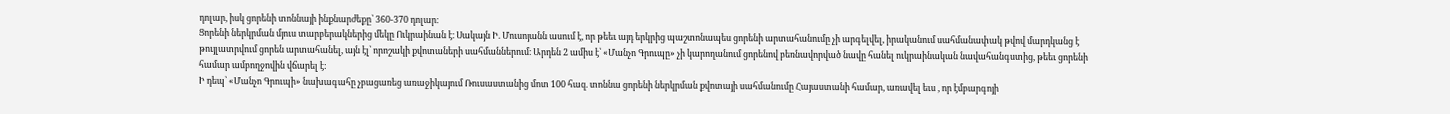դոլար, իսկ ցորենի տոննայի ինքնարժեքը՝ 360-370 դոլար։
Ցորենի ներկրման մյուս տարբերակներից մեկը Ուկրաինան է։ Սակայն Ի. Մուսոյանն ասում է, որ թեեւ այդ երկրից պաշտոնապես ցորենի արտահանումը չի արգելվել, իրականում սահմանափակ թվով մարդկանց է թույլատրվում ցորեն արտահանել, այն էլ՝ որոշակի քվոտաների սահմաններում։ Արդեն 2 ամիս է՝ «Մանչո Գրուպը» չի կարողանում ցորենով բեռնավորված նավը հանել ուկրաինական նավահանգստից, թեեւ ցորենի համար ամբողջովին վճարել է:
Ի դեպ՝ «Մանչո Գրուպի» նախագահը չբացառեց առաջիկայում Ռուսաստանից մոտ 100 հազ. տոննա ցորենի ներկրման քվոտայի սահմանումը Հայաստանի համար, առավել եւս , որ էմբարգոյի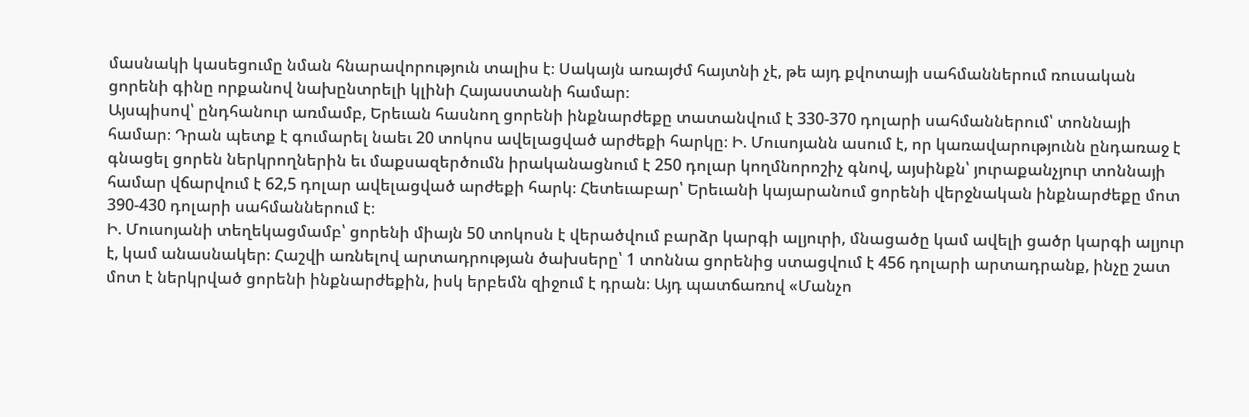մասնակի կասեցումը նման հնարավորություն տալիս է։ Սակայն առայժմ հայտնի չէ, թե այդ քվոտայի սահմաններում ռուսական ցորենի գինը որքանով նախընտրելի կլինի Հայաստանի համար։
Այսպիսով՝ ընդհանուր առմամբ, Երեւան հասնող ցորենի ինքնարժեքը տատանվում է 330-370 դոլարի սահմաններում՝ տոննայի համար։ Դրան պետք է գումարել նաեւ 20 տոկոս ավելացված արժեքի հարկը։ Ի. Մուսոյանն ասում է, որ կառավարությունն ընդառաջ է գնացել ցորեն ներկրողներին եւ մաքսազերծումն իրականացնում է 250 դոլար կողմնորոշիչ գնով, այսինքն՝ յուրաքանչյուր տոննայի համար վճարվում է 62,5 դոլար ավելացված արժեքի հարկ։ Հետեւաբար՝ Երեւանի կայարանում ցորենի վերջնական ինքնարժեքը մոտ 390-430 դոլարի սահմաններում է։
Ի. Մուսոյանի տեղեկացմամբ՝ ցորենի միայն 50 տոկոսն է վերածվում բարձր կարգի ալյուրի, մնացածը կամ ավելի ցածր կարգի ալյուր է, կամ անասնակեր։ Հաշվի առնելով արտադրության ծախսերը՝ 1 տոննա ցորենից ստացվում է 456 դոլարի արտադրանք, ինչը շատ մոտ է ներկրված ցորենի ինքնարժեքին, իսկ երբեմն զիջում է դրան։ Այդ պատճառով «Մանչո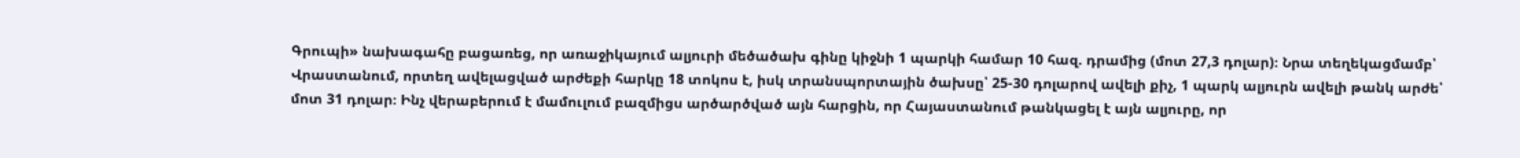Գրուպի» նախագահը բացառեց, որ առաջիկայում ալյուրի մեծածախ գինը կիջնի 1 պարկի համար 10 հազ. դրամից (մոտ 27,3 դոլար)։ Նրա տեղեկացմամբ՝ Վրաստանում, որտեղ ավելացված արժեքի հարկը 18 տոկոս է, իսկ տրանսպորտային ծախսը՝ 25-30 դոլարով ավելի քիչ, 1 պարկ ալյուրն ավելի թանկ արժե՝ մոտ 31 դոլար։ Ինչ վերաբերում է մամուլում բազմիցս արծարծված այն հարցին, որ Հայաստանում թանկացել է այն ալյուրը, որ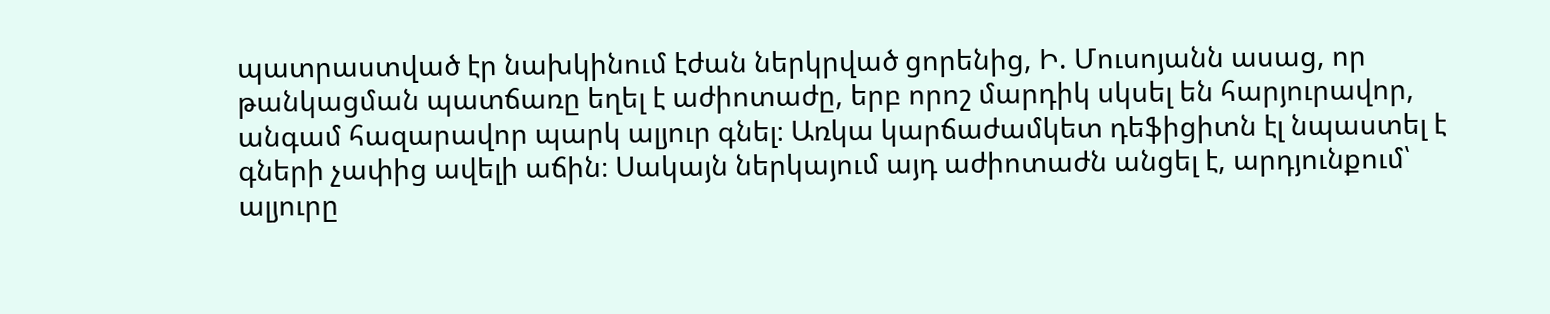պատրաստված էր նախկինում էժան ներկրված ցորենից, Ի. Մուսոյանն ասաց, որ թանկացման պատճառը եղել է աժիոտաժը, երբ որոշ մարդիկ սկսել են հարյուրավոր, անգամ հազարավոր պարկ ալյուր գնել։ Առկա կարճաժամկետ դեֆիցիտն էլ նպաստել է գների չափից ավելի աճին։ Սակայն ներկայում այդ աժիոտաժն անցել է, արդյունքում՝ ալյուրը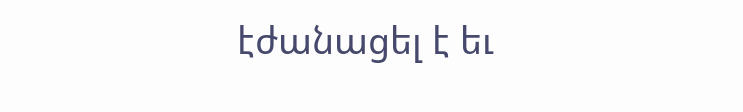էժանացել է եւ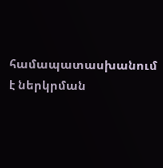համապատասխանում է ներկրման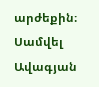արժեքին։
Սամվել Ավագյան